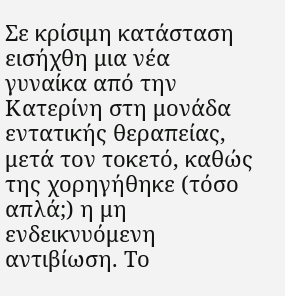Σε κρίσιμη κατάσταση εισήχθη μια νέα γυναίκα από την Κατερίνη στη μονάδα εντατικής θεραπείας, μετά τον τοκετό, καθώς της χορηγήθηκε (τόσο απλά;) η μη ενδεικνυόμενη αντιβίωση. Το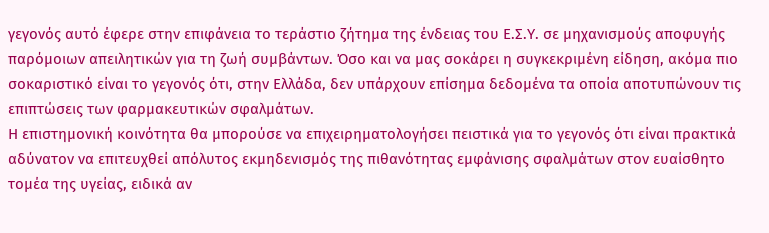γεγονός αυτό έφερε στην επιφάνεια το τεράστιο ζήτημα της ένδειας του Ε.Σ.Υ. σε μηχανισμούς αποφυγής παρόμοιων απειλητικών για τη ζωή συμβάντων. Όσο και να μας σοκάρει η συγκεκριμένη είδηση, ακόμα πιο σοκαριστικό είναι το γεγονός ότι, στην Ελλάδα, δεν υπάρχουν επίσημα δεδομένα τα οποία αποτυπώνουν τις επιπτώσεις των φαρμακευτικών σφαλμάτων.
Η επιστημονική κοινότητα θα μπορούσε να επιχειρηματολογήσει πειστικά για το γεγονός ότι είναι πρακτικά αδύνατον να επιτευχθεί απόλυτος εκμηδενισμός της πιθανότητας εμφάνισης σφαλμάτων στον ευαίσθητο τομέα της υγείας, ειδικά αν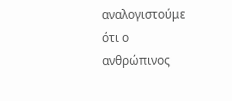αναλογιστούμε ότι ο ανθρώπινος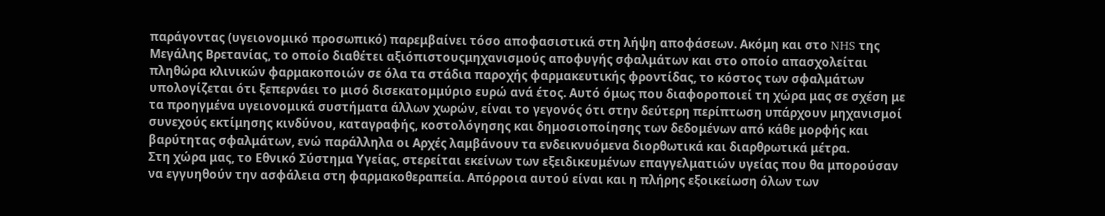παράγοντας (υγειονομικό προσωπικό) παρεμβαίνει τόσο αποφασιστικά στη λήψη αποφάσεων. Ακόμη και στο NHS της Μεγάλης Βρετανίας, το οποίο διαθέτει αξιόπιστουςμηχανισμούς αποφυγής σφαλμάτων και στο οποίο απασχολείται πληθώρα κλινικών φαρμακοποιών σε όλα τα στάδια παροχής φαρμακευτικής φροντίδας, το κόστος των σφαλμάτων υπολογίζεται ότι ξεπερνάει το μισό δισεκατομμύριο ευρώ ανά έτος. Αυτό όμως που διαφοροποιεί τη χώρα μας σε σχέση με τα προηγμένα υγειονομικά συστήματα άλλων χωρών, είναι το γεγονός ότι στην δεύτερη περίπτωση υπάρχουν μηχανισμοί συνεχούς εκτίμησης κινδύνου, καταγραφής, κοστολόγησης και δημοσιοποίησης των δεδομένων από κάθε μορφής και βαρύτητας σφαλμάτων, ενώ παράλληλα οι Αρχές λαμβάνουν τα ενδεικνυόμενα διορθωτικά και διαρθρωτικά μέτρα.
Στη χώρα μας, το Εθνικό Σύστημα Υγείας, στερείται εκείνων των εξειδικευμένων επαγγελματιών υγείας που θα μπορούσαν να εγγυηθούν την ασφάλεια στη φαρμακοθεραπεία. Απόρροια αυτού είναι και η πλήρης εξοικείωση όλων των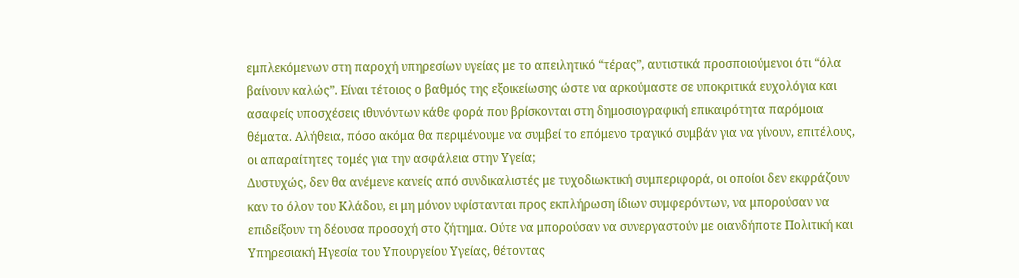εμπλεκόμενων στη παροχή υπηρεσίων υγείας με το απειλητικό “τέρας”, αυτιστικά προσποιούμενοι ότι “όλα βαίνουν καλώς”. Είναι τέτοιος ο βαθμός της εξοικείωσης ώστε να αρκούμαστε σε υποκριτικά ευχολόγια και ασαφείς υποσχέσεις ιθυνόντων κάθε φορά που βρίσκονται στη δημοσιογραφική επικαιρότητα παρόμοια θέματα. Αλήθεια, πόσο ακόμα θα περιμένουμε να συμβεί το επόμενο τραγικό συμβάν για να γίνουν, επιτέλους, οι απαραίτητες τομές για την ασφάλεια στην Υγεία;
Δυστυχώς, δεν θα ανέμενε κανείς από συνδικαλιστές με τυχοδιωκτική συμπεριφορά, οι οποίοι δεν εκφράζουν καν το όλον του Κλάδου, ει μη μόνον υφίστανται προς εκπλήρωση ίδιων συμφερόντων, να μπορούσαν να επιδείξουν τη δέουσα προσοχή στο ζήτημα. Ούτε να μπορούσαν να συνεργαστούν με οιανδήποτε Πολιτική και Υπηρεσιακή Ηγεσία του Υπουργείου Υγείας, θέτοντας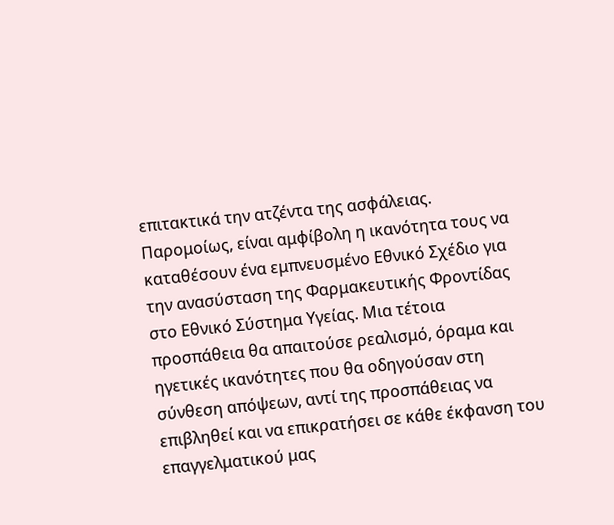επιτακτικά την ατζέντα της ασφάλειας. Παρομοίως, είναι αμφίβολη η ικανότητα τους να καταθέσουν ένα εμπνευσμένο Εθνικό Σχέδιο για την ανασύσταση της Φαρμακευτικής Φροντίδας στο Εθνικό Σύστημα Υγείας. Μια τέτοια προσπάθεια θα απαιτούσε ρεαλισμό, όραμα και ηγετικές ικανότητες που θα οδηγούσαν στη σύνθεση απόψεων, αντί της προσπάθειας να επιβληθεί και να επικρατήσει σε κάθε έκφανση του επαγγελματικού μας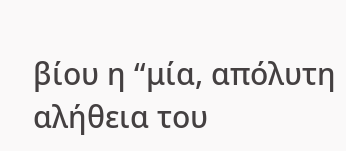βίου η “μία, απόλυτη αλήθεια του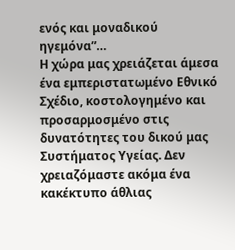ενός και μοναδικού ηγεμόνα”…
Η χώρα μας χρειάζεται άμεσα ένα εμπεριστατωμένο Εθνικό Σχέδιο, κοστολογημένο και προσαρμοσμένο στις δυνατότητες του δικού μας Συστήματος Υγείας. Δεν χρειαζόμαστε ακόμα ένα κακέκτυπο άθλιας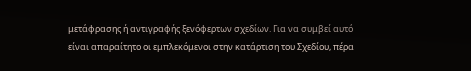μετάφρασης ή αντιγραφής ξενόφερτων σχεδίων. Για να συμβεί αυτό είναι απαραίτητο οι εμπλεκόμενοι στην κατάρτιση του Σχεδίου, πέρα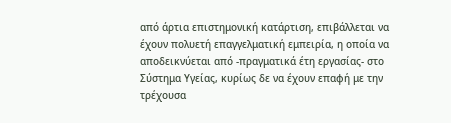από άρτια επιστημονική κατάρτιση, επιβάλλεται να έχουν πολυετή επαγγελματική εμπειρία, η οποία να αποδεικνύεται από -πραγματικά έτη εργασίας- στο Σύστημα Υγείας, κυρίως δε να έχουν επαφή με την τρέχουσα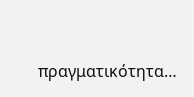πραγματικότητα…